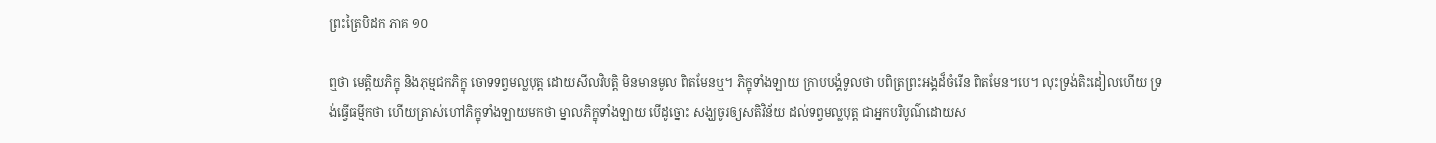ព្រះត្រៃបិដក ភាគ ១០

ឮថា មេត្តិយភិក្ខុ និងភុម្មជកភិក្ខុ ចោទទព្វមល្លបុត្ត ដោយសីលវិបត្តិ មិនមានមូល ពិតមែនឬ។ ភិក្ខុទាំងឡាយ ក្រាបបង្គំទូលថា បពិត្រព្រះអង្គដ៏ចំរើន ពិតមែន។បេ។ លុះទ្រង់តិះដៀលហើយ ទ្រង់ធ្វើធម្មីកថា ហើយត្រាស់ហៅភិក្ខុទាំងឡាយមកថា ម្នាលភិក្ខុទាំងឡាយ បើដូច្នោះ សង្ឃចូរឲ្យសតិវិន័យ ដល់ទព្វមល្លបុត្ត ជាអ្នកបរិបូណ៌ដោយស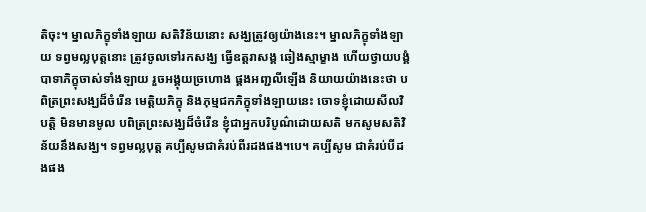តិចុះ។ ម្នាលភិក្ខុទាំងឡាយ សតិវិន័យនោះ សង្ឃត្រូវឲ្យយ៉ាងនេះ។ ម្នាលភិក្ខុទាំងឡាយ ទព្វមល្លបុត្តនោះ ត្រូវចូលទៅរកសង្ឃ ធ្វើឧត្តរាសង្គ ឆៀងស្មាម្ខាង ហើយថ្វាយបង្គំបាទាភិក្ខុចាស់ទាំងឡាយ រួចអង្គុយច្រហោង ផ្គងអញ្ជលីឡើង និយាយយ៉ាងនេះថា បពិត្រព្រះសង្ឃដ៏ចំរើន មេត្តិយភិក្ខុ និងភុម្មជកភិក្ខុទាំងឡាយនេះ ចោទខ្ញុំដោយសីលវិបត្តិ មិនមានមូល បពិត្រព្រះសង្ឃដ៏ចំរើន ខ្ញុំជាអ្នកបរិបូណ៌ដោយសតិ មកសូមសតិវិន័យនឹងសង្ឃ។ ទព្វមល្លបុត្ត គប្បីសូមជាគំរប់ពីរដងផង។បេ។ គប្បីសូម ជាគំរប់បីដងផង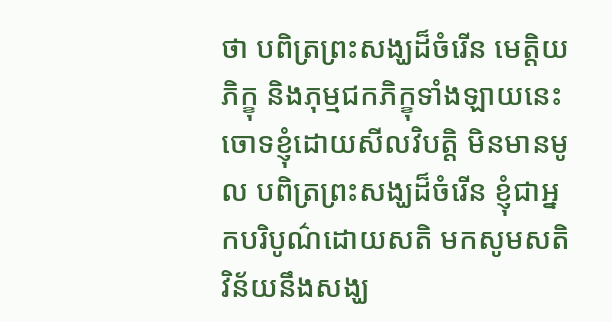ថា បពិត្រព្រះសង្ឃដ៏ចំរើន មេត្តិយភិក្ខុ និងភុម្មជកភិក្ខុទាំងឡាយនេះ ចោទខ្ញុំដោយសីលវិបត្តិ មិនមានមូល បពិត្រព្រះសង្ឃដ៏ចំរើន ខ្ញុំជាអ្នកបរិបូណ៌ដោយសតិ មកសូមសតិវិន័យនឹងសង្ឃ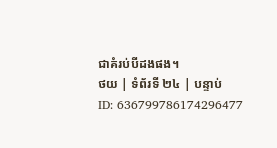ជាគំរប់បីដងផង។
ថយ | ទំព័រទី ២៤ | បន្ទាប់
ID: 636799786174296477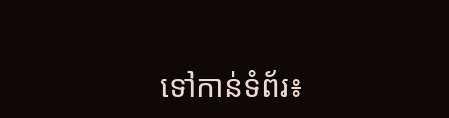ទៅកាន់ទំព័រ៖